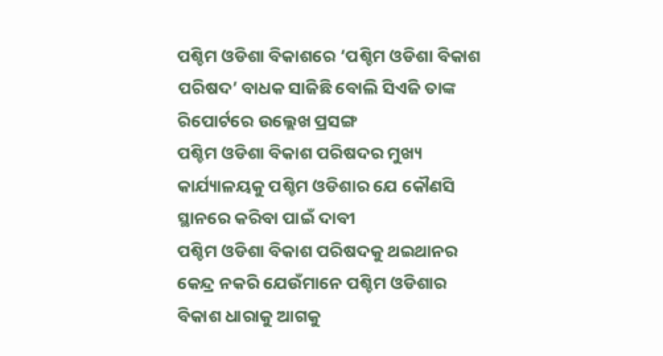ପଶ୍ଚିମ ଓଡିଶା ବିକାଶରେ ‘ପଶ୍ଚିମ ଓଡିଶା ବିକାଶ ପରିଷଦ’ ବାଧକ ସାଜିଛି ବୋଲି ସିଏଜି ତାଙ୍କ ରିପୋର୍ଟରେ ଉଲ୍ଲେଖ ପ୍ରସଙ୍ଗ
ପଶ୍ଚିମ ଓଡିଶା ବିକାଶ ପରିଷଦର ମୁଖ୍ୟ କାର୍ଯ୍ୟାଳୟକୁ ପଶ୍ଚିମ ଓଡିଶାର ଯେ କୌଣସି ସ୍ଥାନରେ କରିବା ପାଇଁ ଦାବୀ
ପଶ୍ଚିମ ଓଡିଶା ବିକାଶ ପରିଷଦକୁ ଥଇଥାନର କେନ୍ଦ୍ର ନକରି ଯେଉଁମାନେ ପଶ୍ଚିମ ଓଡିଶାର ବିକାଶ ଧାରାକୁ ଆଗକୁ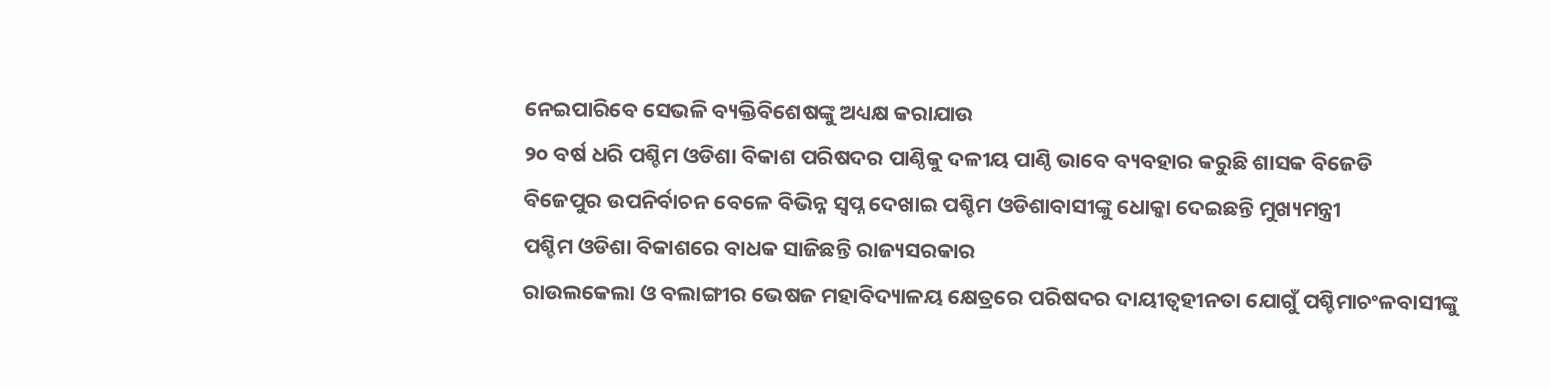ନେଇପାରିବେ ସେଭଳି ବ୍ୟକ୍ତିବିଶେଷଙ୍କୁ ଅଧ୍ୟକ୍ଷ କରାଯାଉ
୨୦ ବର୍ଷ ଧରି ପଶ୍ଚିମ ଓଡିଶା ବିକାଶ ପରିଷଦର ପାଣ୍ଠିକୁ ଦଳୀୟ ପାଣ୍ଠି ଭାବେ ବ୍ୟବହାର କରୁଛି ଶାସକ ବିଜେଡି
ବିଜେପୁର ଉପନିର୍ବାଚନ ବେଳେ ବିଭିନ୍ନ ସ୍ୱପ୍ନ ଦେଖାଇ ପଶ୍ଚିମ ଓଡିଶାବାସୀଙ୍କୁ ଧୋକ୍କା ଦେଇଛନ୍ତି ମୁଖ୍ୟମନ୍ତ୍ରୀ
ପଶ୍ଚିମ ଓଡିଶା ବିକାଶରେ ବାଧକ ସାଜିଛନ୍ତି ରାଜ୍ୟସରକାର
ରାଉଲକେଲା ଓ ବଲାଙ୍ଗୀର ଭେଷଜ ମହାବିଦ୍ୟାଳୟ କ୍ଷେତ୍ରରେ ପରିଷଦର ଦାୟୀତ୍ୱହୀନତା ଯୋଗୁଁ ପଶ୍ଚିମାଚଂଳବାସୀଙ୍କୁ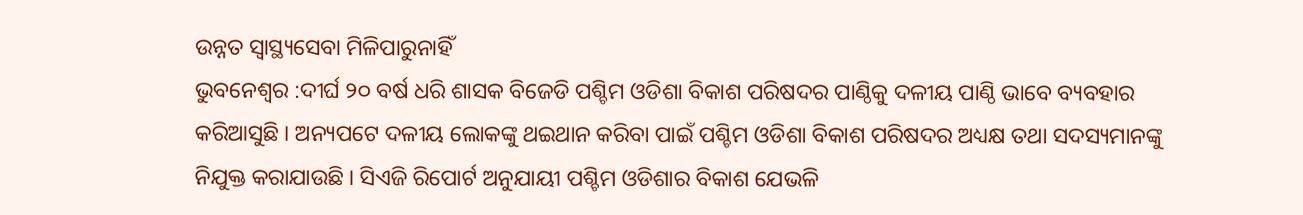ଉନ୍ନତ ସ୍ୱାସ୍ଥ୍ୟସେବା ମିଳିପାରୁନାହିଁ
ଭୁବନେଶ୍ୱର :ଦୀର୍ଘ ୨୦ ବର୍ଷ ଧରି ଶାସକ ବିଜେଡି ପଶ୍ଚିମ ଓଡିଶା ବିକାଶ ପରିଷଦର ପାଣ୍ଠିକୁ ଦଳୀୟ ପାଣ୍ଠି ଭାବେ ବ୍ୟବହାର କରିଆସୁଛି । ଅନ୍ୟପଟେ ଦଳୀୟ ଲୋକଙ୍କୁ ଥଇଥାନ କରିବା ପାଇଁ ପଶ୍ଚିମ ଓଡିଶା ବିକାଶ ପରିଷଦର ଅଧ୍ୟକ୍ଷ ତଥା ସଦସ୍ୟମାନଙ୍କୁ ନିଯୁକ୍ତ କରାଯାଉଛି । ସିଏଜି ରିପୋର୍ଟ ଅନୁଯାୟୀ ପଶ୍ଚିମ ଓଡିଶାର ବିକାଶ ଯେଭଳି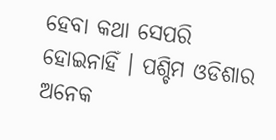ହେବା କଥା ସେପରି ହୋଇନାହିଁ । ପଶ୍ଚିମ ଓଡିଶାର ଅନେକ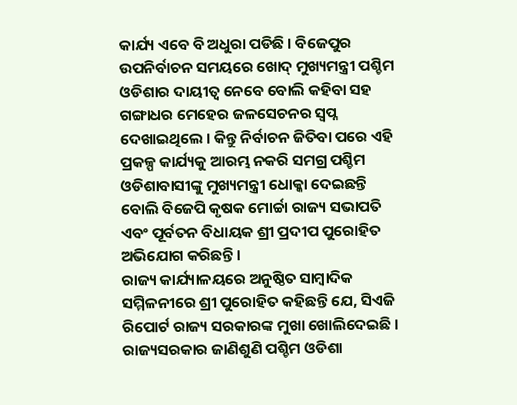କାର୍ଯ୍ୟ ଏବେ ବି ଅଧୁରା ପଡିଛି । ବିଜେପୁର ଉପନିର୍ବାଚନ ସମୟରେ ଖୋଦ୍ ମୁଖ୍ୟମନ୍ତ୍ରୀ ପଶ୍ଚିମ ଓଡିଶାର ଦାୟୀତ୍ୱ ନେବେ ବୋଲି କହିବା ସହ ଗଙ୍ଗାଧର ମେହେର ଜଳସେଚନର ସ୍ୱପ୍ନ ଦେଖାଇଥିଲେ । କିନ୍ତୁ ନିର୍ବାଚନ ଜିତିବା ପରେ ଏହି ପ୍ରକଳ୍ପ କାର୍ଯ୍ୟକୁ ଆରମ୍ଭ ନକରି ସମଗ୍ର ପଶ୍ଚିମ ଓଡିଶାବାସୀଙ୍କୁ ମୁଖ୍ୟମନ୍ତ୍ରୀ ଧୋକ୍କା ଦେଇଛନ୍ତି ବୋଲି ବିଜେପି କୃଷକ ମୋର୍ଚ୍ଚା ରାଜ୍ୟ ସଭାପତି ଏବଂ ପୂର୍ବତନ ବିଧାୟକ ଶ୍ରୀ ପ୍ରଦୀପ ପୁରୋହିତ ଅଭିଯୋଗ କରିଛନ୍ତି ।
ରାଜ୍ୟ କାର୍ଯ୍ୟାଳୟରେ ଅନୁଷ୍ଠିତ ସାମ୍ବାଦିକ ସମ୍ମିଳନୀରେ ଶ୍ରୀ ପୁରୋହିତ କହିଛନ୍ତି ଯେ, ସିଏଜି ରିପୋର୍ଟ ରାଜ୍ୟ ସରକାରଙ୍କ ମୁଖା ଖୋଲିଦେଇଛି । ରାଜ୍ୟସରକାର ଜାଣିଶୁଣି ପଶ୍ଚିମ ଓଡିଶା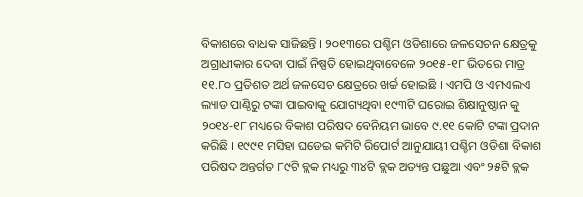ବିକାଶରେ ବାଧକ ସାଜିଛନ୍ତି । ୨୦୧୩ରେ ପଶ୍ଚିମ ଓଡିଶାରେ ଜଳସେଚନ କ୍ଷେତ୍ରକୁ ଅଗ୍ରାଧୀକାର ଦେବା ପାଇଁ ନିଷ୍ପତି ହୋଇଥିବାବେଳେ ୨୦୧୫-୧୮ ଭିତରେ ମାତ୍ର ୧୧.୮୦ ପ୍ରତିଶତ ଅର୍ଥ ଜଳସେଚ କ୍ଷେତ୍ରରେ ଖର୍ଚ୍ଚ ହୋଇଛି । ଏମପି ଓ ଏମଏଲଏ ଲ୍ୟାଡ ପାଣ୍ଠିରୁ ଟଙ୍କା ପାଇବାକୁ ଯୋଗ୍ୟଥିବା ୧୯୩ଟି ଘରୋଇ ଶିକ୍ଷାନୁଷ୍ଠାନ କୁ ୨୦୧୪-୧୮ ମଧ୍ୟରେ ବିକାଶ ପରିଷଦ ବେନିୟମ ଭାବେ ୯.୧୧ କୋଟି ଟଙ୍କା ପ୍ରଦାନ କରିଛି । ୧୯୯୧ ମସିହା ଘଡେଇ କମିଟି ରିପୋର୍ଟ ଆନୁଯାୟୀ ପଶ୍ଚିମ ଓଡିଶା ବିକାଶ ପରିଷଦ ଅନ୍ତର୍ଗତ ୮୯ଟି ବ୍ଲକ ମଧ୍ୟରୁ ୩୪ଟି ବ୍ଲକ ଅତ୍ୟନ୍ତ ପଛୁଆ ଏବଂ ୨୫ଟି ବ୍ଲକ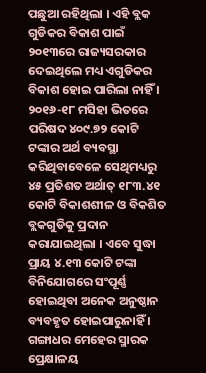ପଛୁଆ ରହିଥିଲା । ଏହି ବ୍ଲକ ଗୁଡିକର ବିକାଶ ପାଇଁ ୨୦୧୩ରେ ରାଜ୍ୟସରକାର ଦେଇଥିଲେ ମଧ୍ୟ ଏଗୁଡିକର ବିକାଶ ହୋଇ ପାରିଲା ନାହିଁ । ୨୦୧୬-୧୮ ମସିହା ଭିତରେ ପରିଷଦ ୪୦୯.୭୨ କୋଟି ଟଙ୍କାର ଅର୍ଥ ବ୍ୟବସ୍ଥା କରିଥିବାବେଳେ ସେଥିମଧ୍ୟରୁ ୪୫ ପ୍ରତିଶତ ଅର୍ଥାତ୍ ୧୮୩.୪୧ କୋଟି ବିକାଶଶୀଳ ଓ ବିକଶିତ ବ୍ଲକଗୁଡିକୁ ପ୍ରଦାନ କରାଯାଇଥିଲା । ଏବେ ସୁଦ୍ଧା ପ୍ରାୟ ୪.୧୩ କୋଟି ଟଙ୍କା ବିନିଯୋଗରେ ସଂପୂର୍ଣ୍ଣ ହୋଇଥିବା ଅନେକ ଅନୁଷ୍ଠାନ ବ୍ୟବହୃତ ହୋଇପାରୁନାହିଁ । ଗଙ୍ଗାଧର ମେହେର ସ୍ମାରକ ପ୍ରେକ୍ଷାଳୟ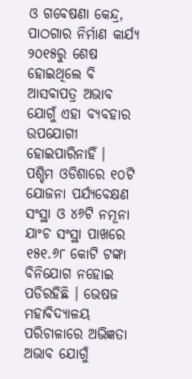ଓ ଗବେଷଣା କେନ୍ଦ୍ର, ପାଠଗାର ନିର୍ମାଣ କାର୍ଯ୍ୟ ୨୦୧୫ରୁ ଶେଷ ହୋଇଥିଲେ ବି ଆସବାପତ୍ର ଅଭାବ ଯୋଗୁଁ ଏହା ବ୍ୟବହାର ଉପଯୋଗୀ ହୋଇପାରିନାହିଁ । ପଶ୍ଚିମ ଓଡିଶାରେ ୧୦ଟି ଯୋଜନା ପର୍ଯ୍ୟବେକ୍ଷଣ ସଂସ୍ଥା ଓ ୪୬ଟି ନମୂନା ଯାଂଚ ସଂସ୍ଥା ପାଖରେ ୧୫୧.୬୮ କୋଟି ଟଙ୍କା ବିନିଯୋଗ ନହୋଇ ପଡିରହିଛି । ଭେଷଜ ମହାବିଦ୍ୟାଳୟ ପରିଚାଳାରେ ଅଭିଜ୍ଞତା ଅଭାବ ଯୋଗୁଁ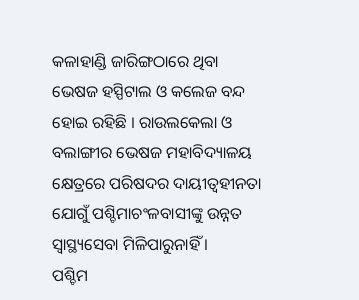କଳାହାଣ୍ଡି ଜାରିଙ୍ଗଠାରେ ଥିବା ଭେଷଜ ହସ୍ପିଟାଲ ଓ କଲେଜ ବନ୍ଦ ହୋଇ ରହିଛି । ରାଉଲକେଲା ଓ ବଲାଙ୍ଗୀର ଭେଷଜ ମହାବିଦ୍ୟାଳୟ କ୍ଷେତ୍ରରେ ପରିଷଦର ଦାୟୀତ୍ୱହୀନତା ଯୋଗୁଁ ପଶ୍ଚିମାଚଂଳବାସୀଙ୍କୁ ଉନ୍ନତ ସ୍ୱାସ୍ଥ୍ୟସେବା ମିଳିପାରୁନାହିଁ ।
ପଶ୍ଚିମ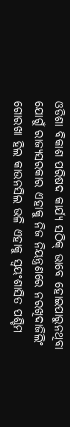ଓଡିଶା ବିକାଶ ପରିଷଦ କାର୍ଯ୍ୟ ସଠିକ୍ ଭାବେ ହୋଇପାରୁନଥିବା ଯୋଗୁଁ ରାଜ୍ୟସରକାର ଏହାକୁ ନିଜ ନିୟନ୍ତ୍ରଣରେ ନରଖିଦାଜିଲିଂ ଗୋରଖା ହିଲ କାଉନସିଲ ଭଳି ଏହାକୁ ସ୍ୱୟଂଶାସିତ ପଶ୍ଚିମ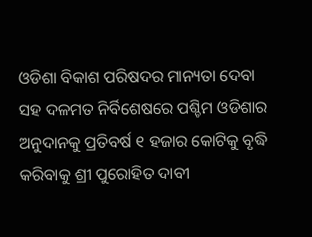ଓଡିଶା ବିକାଶ ପରିଷଦର ମାନ୍ୟତା ଦେବା ସହ ଦଳମତ ନିର୍ବିଶେଷରେ ପଶ୍ଚିମ ଓଡିଶାର ଅନୁଦାନକୁ ପ୍ରତିବର୍ଷ ୧ ହଜାର କୋଟିକୁ ବୃଦ୍ଧି କରିବାକୁ ଶ୍ରୀ ପୁରୋହିତ ଦାବୀ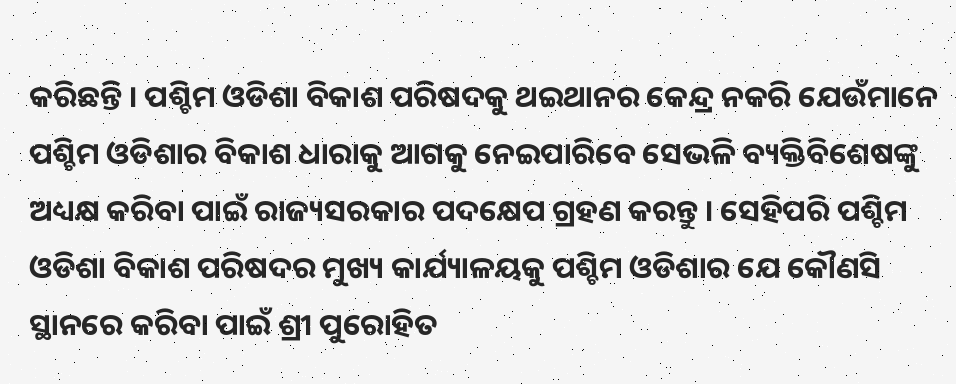କରିଛନ୍ତି । ପଶ୍ଚିମ ଓଡିଶା ବିକାଶ ପରିଷଦକୁ ଥଇଥାନର କେନ୍ଦ୍ର ନକରି ଯେଉଁମାନେ ପଶ୍ଚିମ ଓଡିଶାର ବିକାଶ ଧାରାକୁ ଆଗକୁ ନେଇପାରିବେ ସେଭଳି ବ୍ୟକ୍ତିବିଶେଷଙ୍କୁ ଅଧ୍ୟକ୍ଷ କରିବା ପାଇଁ ରାଜ୍ୟସରକାର ପଦକ୍ଷେପ ଗ୍ରହଣ କରନ୍ତୁ । ସେହିପରି ପଶ୍ଚିମ ଓଡିଶା ବିକାଶ ପରିଷଦର ମୁଖ୍ୟ କାର୍ଯ୍ୟାଳୟକୁ ପଶ୍ଚିମ ଓଡିଶାର ଯେ କୌଣସି ସ୍ଥାନରେ କରିବା ପାଇଁ ଶ୍ରୀ ପୁରୋହିତ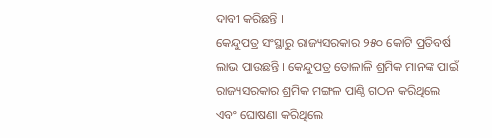ଦାବୀ କରିଛନ୍ତି ।
କେନ୍ଦୁପତ୍ର ସଂସ୍ଥାରୁ ରାଜ୍ୟସରକାର ୨୫୦ କୋଟି ପ୍ରତିବର୍ଷ ଲାଭ ପାଉଛନ୍ତି । କେନ୍ଦୁପତ୍ର ତୋଳାଳି ଶ୍ରମିକ ମାନଙ୍କ ପାଇଁ ରାଜ୍ୟସରକାର ଶ୍ରମିକ ମଙ୍ଗଳ ପାଣ୍ଠି ଗଠନ କରିଥିଲେ ଏବଂ ଘୋଷଣା କରିଥିଲେ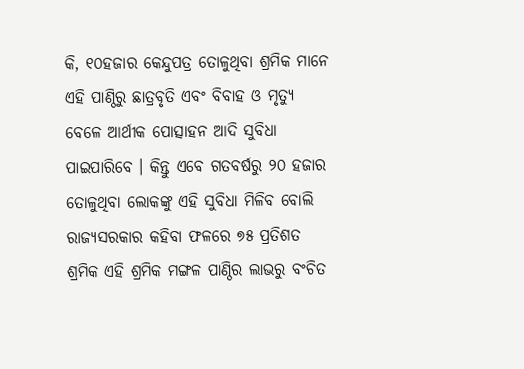କି, ୧୦ହଜାର କେନ୍ଦୁପତ୍ର ତୋଳୁଥିବା ଶ୍ରମିକ ମାନେ ଏହି ପାଣ୍ଠିରୁ ଛାତ୍ରବୃତି ଏବଂ ବିବାହ ଓ ମୃତ୍ୟୁ ବେଳେ ଆର୍ଥୀକ ପୋତ୍ସାହନ ଆଦି ସୁବିଧା ପାଇପାରିବେ । କିନ୍ତୁ ଏବେ ଗତବର୍ଷରୁ ୨୦ ହଜାର ତୋଳୁଥିବା ଲୋକଙ୍କୁ ଏହି ସୁବିଧା ମିଳିବ ବୋଲି ରାଜ୍ୟସରକାର କହିବା ଫଳରେ ୭୫ ପ୍ରତିଶତ ଶ୍ରମିକ ଏହି ଶ୍ରମିକ ମଙ୍ଗଳ ପାଣ୍ଠିର ଲାଭରୁ ବଂଚିତ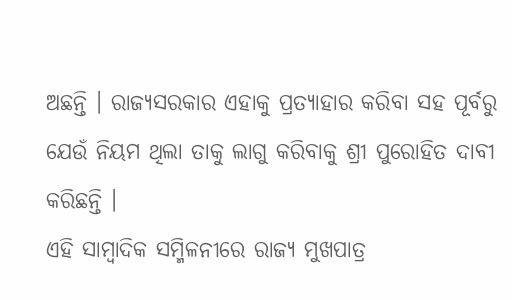ଅଛନ୍ତି । ରାଜ୍ୟସରକାର ଏହାକୁ ପ୍ରତ୍ୟାହାର କରିବା ସହ ପୂର୍ବରୁ ଯେଉଁ ନିୟମ ଥିଲା ତାକୁ ଲାଗୁ କରିବାକୁ ଶ୍ରୀ ପୁରୋହିତ ଦାବୀ କରିଛନ୍ତି ।
ଏହି ସାମ୍ବାଦିକ ସମ୍ମିଳନୀରେ ରାଜ୍ୟ ମୁଖପାତ୍ର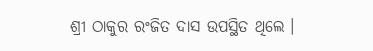ଶ୍ରୀ ଠାକୁର ରଂଜିତ ଦାସ ଉପସ୍ଥିତ ଥିଲେ ।